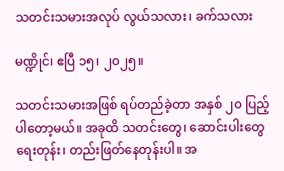သတင်းသမားအလုပ် လွယ်သလား၊ ခက်သလား

မဏ္ဍိုင်၊ ဧပြီ ၁၅၊ ၂၀၂၅။

သတင်းသမားအဖြစ် ရပ်တည်ခဲ့တာ အနှစ် ၂၀ ပြည့်ပါတော့မယ်။ အခုထိ သတင်းတွေ၊ ဆောင်းပါးတွေ ရေးတုန်း၊ တည်းဖြတ်နေတုန်းပါ။ အ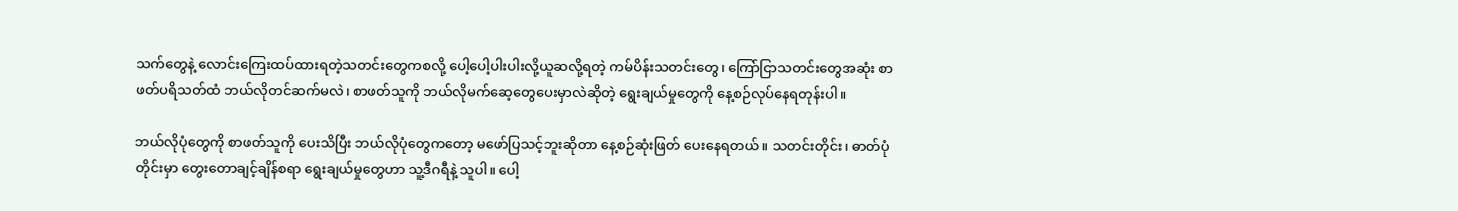သက်တွေနဲ့ လောင်းကြေးထပ်ထားရတဲ့သတင်းတွေကစလို့ ပေါ့ပေါ့ပါးပါးလို့ယူဆလို့ရတဲ့ ကမ်ပိန်းသတင်းတွေ၊ ကြော်ငြာသတင်းတွေအဆုံး စာဖတ်ပရိသတ်ထံ ဘယ်လိုတင်ဆက်မလဲ၊ စာဖတ်သူကို ဘယ်လိုမက်ဆေ့တွေပေးမှာလဲဆိုတဲ့ ရွေးချယ်မှုတွေကို နေ့စဉ်လုပ်နေရတုန်းပါ။

ဘယ်လိုပုံတွေကို စာဖတ်သူကို ပေးသိပြီး ဘယ်လိုပုံတွေကတော့ မဖော်ပြသင့်ဘူးဆိုတာ နေ့စဉ်ဆုံးဖြတ် ပေးနေရတယ်။ သတင်းတိုင်း၊ ဓာတ်ပုံတိုင်းမှာ တွေးတောချင့်ချိန်စရာ ရွေးချယ်မှုတွေဟာ သူ့ဒီဂရီနဲ့ သူပါ။ ပေါ့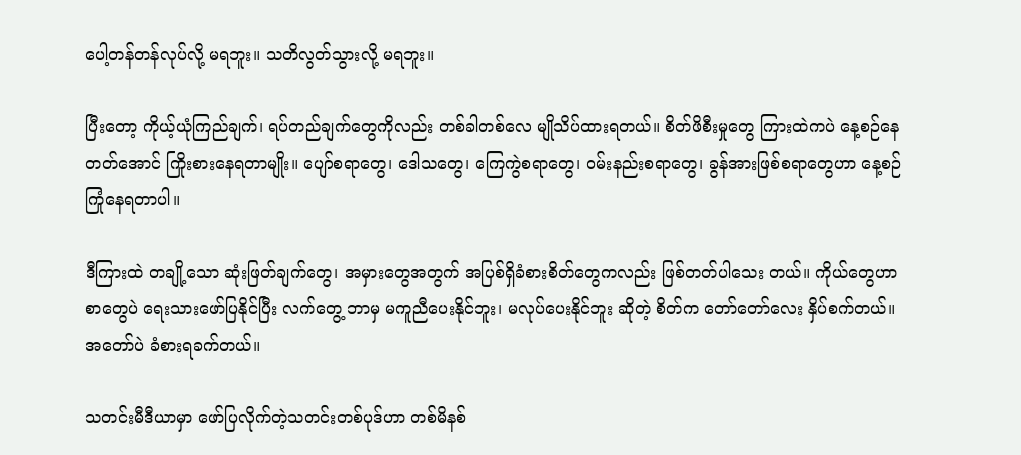ပေါ့တန်တန်လုပ်လို့ မရဘူး။ သတိလွတ်သွားလို့ မရဘူး။

ပြီးတော့ ကိုယ့်ယုံကြည်ချက်၊ ရပ်တည်ချက်တွေကိုလည်း တစ်ခါတစ်လေ မျိုသိပ်ထားရတယ်။ စိတ်ဖိစီးမှုတွေ ကြားထဲကပဲ နေ့စဉ်နေတတ်အောင် ကြိုးစားနေရတာမျိုး။ ပျော်စရာတွေ၊ ဒေါသတွေ၊ ကြေကွဲစရာတွေ၊ ဝမ်းနည်းစရာတွေ၊ ခွန်အားဖြစ်စရာတွေဟာ နေ့စဉ်ကြုံနေရတာပါ။

ဒီကြားထဲ တချို့သော ဆုံးဖြတ်ချက်တွေ၊ အမှားတွေအတွက် အပြစ်ရှိခံစားစိတ်တွေကလည်း ဖြစ်တတ်ပါသေး တယ်။ ကိုယ်တွေဟာ စာတွေပဲ ရေးသားဖော်ပြနိုင်ပြီး လက်တွေ့ ဘာမှ မကူညီပေးနိုင်ဘူး၊ မလုပ်ပေးနိုင်ဘူး ဆိုတဲ့ စိတ်က တော်တော်လေး နှိပ်စက်တယ်။ အတော်ပဲ ခံစားရခက်တယ်။

သတင်းမီဒီယာမှာ ဖော်ပြလိုက်တဲ့သတင်းတစ်ပုဒ်ဟာ တစ်မိနစ်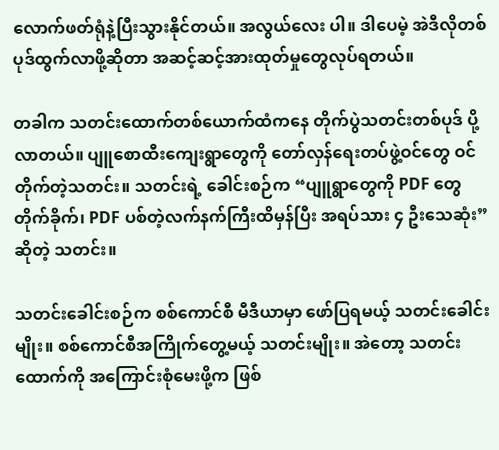လောက်ဖတ်ရုံနဲ့ပြီးသွားနိုင်တယ်။ အလွယ်လေး ပါ။ ဒါပေမဲ့ အဲဒီလိုတစ်ပုဒ်ထွက်လာဖို့ဆိုတာ အဆင့်ဆင့်အားထုတ်မှုတွေလုပ်ရတယ်။

တခါက သတင်းထောက်တစ်ယောက်ထံကနေ တိုက်ပွဲသတင်းတစ်ပုဒ် ပို့လာတယ်။ ပျူစောထီးကျေးရွာတွေကို တော်လှန်ရေးတပ်ဖွဲ့ဝင်တွေ ဝင်တိုက်တဲ့သတင်း။ သတင်းရဲ့ ခေါင်းစဉ်က “ပျူရွာတွေကို PDF တွေ တိုက်ခိုက်၊ PDF ပစ်တဲ့လက်နက်ကြီးထိမှန်ပြီး အရပ်သား ၄ ဦးသေဆုံး” ဆိုတဲ့ သတင်း။

သတင်းခေါင်းစဉ်က စစ်ကောင်စီ မီဒီယာမှာ ဖော်ပြရမယ့် သတင်းခေါင်းမျိုး။ စစ်ကောင်စီအကြိုက်တွေ့မယ့် သတင်းမျိုး။ အဲတော့ သတင်းထောက်ကို အကြောင်းစုံမေးဖို့က ဖြစ်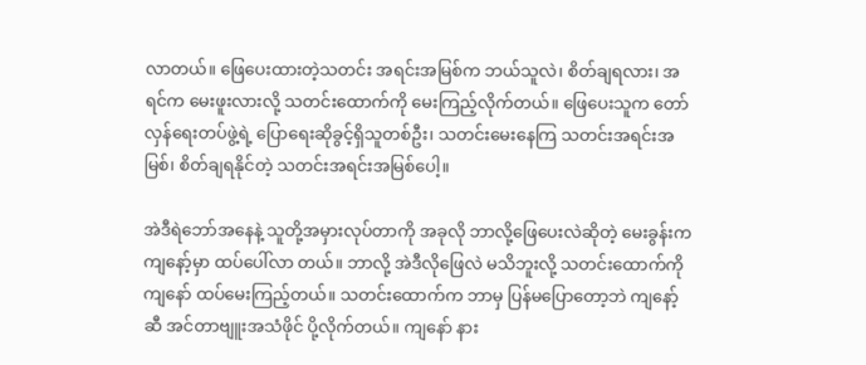လာတယ်။ ဖြေပေးထားတဲ့သတင်း အရင်းအမြစ်က ဘယ်သူလဲ၊ စိတ်ချရလား၊ အရင်က မေးဖူးလားလို့ သတင်းထောက်ကို မေးကြည့်လိုက်တယ်။ ဖြေပေးသူက တော်လှန်ရေးတပ်ဖွဲ့ရဲ့ ပြောရေးဆိုခွင့်ရှိသူတစ်ဦး၊ သတင်းမေးနေကြ သတင်းအရင်းအမြစ်၊ စိတ်ချရနိုင်တဲ့ သတင်းအရင်းအမြစ်ပေါ့။

အဲဒီရဲဘော်အနေနဲ့ သူတို့အမှားလုပ်တာကို အခုလို ဘာလို့ဖြေပေးလဲဆိုတဲ့ မေးခွန်းက ကျနော့်မှာ ထပ်ပေါ်လာ တယ်။ ဘာလို့ အဲဒီလိုဖြေလဲ မသိဘူးလို့ သတင်းထောက်ကို ကျနော် ထပ်မေးကြည့်တယ်။ သတင်းထောက်က ဘာမှ ပြန်မပြောတော့ဘဲ ကျနော့်ဆီ အင်တာဗျူးအသံဖိုင် ပို့လိုက်တယ်။ ကျနော် နား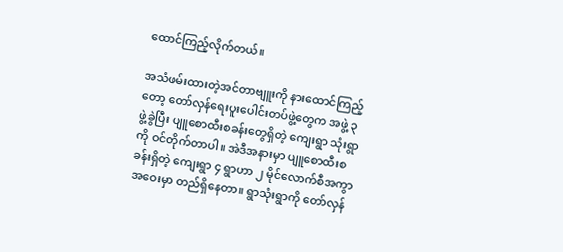ထောင်ကြည့်လိုက်တယ်။

အသံဖမ်းထားတဲ့အင်တာဗျူးကို နားထောင်ကြည့်တော့ တော်လှန်ရေးပူးပေါင်းတပ်ဖွဲ့တွေက အဖွဲ့ ၃ ဖွဲ့ခွဲပြီး ပျူစောထီးစခန်းတွေရှိတဲ့ ကျေးရွာ သုံးရွာကို ဝင်တိုက်တာပါ။ အဲဒီအနားမှာ ပျူစောထီးစခန်းရှိတဲ့ ကျေးရွာ ၄ ရွာဟာ ၂ မိုင်လောက်စီအကွာအဝေးမှာ တည်ရှိနေတာ။ ရွာသုံးရွာကို တော်လှန်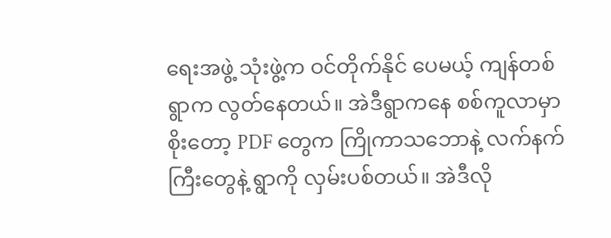ရေးအဖွဲ့ သုံးဖွဲ့က ဝင်တိုက်နိုင် ပေမယ့် ကျန်တစ်ရွာက လွတ်နေတယ်။ အဲဒီရွာကနေ စစ်ကူလာမှာစိုးတော့ PDF တွေက ကြိုကာသဘောနဲ့ လက်နက်ကြီးတွေနဲ့ ရွာကို လှမ်းပစ်တယ်။ အဲဒီလို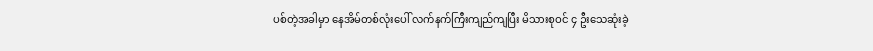ပစ်တဲ့အခါမှာ နေအိမ်တစ်လုံးပေါ် လက်နက်ကြီးကျည်ကျပြီး မိသားစုဝင် ၄ ဦးသေဆုံးခဲ့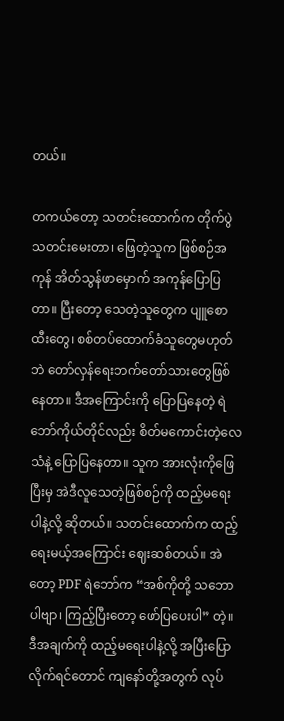တယ်။

တကယ်တော့ သတင်းထောက်က တိုက်ပွဲသတင်းမေးတာ၊ ဖြေတဲ့သူက ဖြစ်စဉ်အကုန် အိတ်သွန်ဖာမှောက် အကုန်ပြောပြတာ။ ပြီးတော့ သေတဲ့သူတွေက ပျူစောထီးတွေ၊ စစ်တပ်ထောက်ခံသူတွေမဟုတ်ဘဲ တော်လှန်ရေးဘက်တော်သားတွေဖြစ်နေတာ။ ဒီအကြောင်းကို ပြောပြနေတဲ့ ရဲဘော်ကိုယ်တိုင်လည်း စိတ်မကောင်းတဲ့လေသံနဲ့ ပြောပြနေတာ။ သူက အားလုံးကိုဖြေပြီးမှ အဲဒီလူသေတဲ့ဖြစ်စဉ်ကို ထည့်မရေးပါနဲ့လို့ ဆိုတယ်။ သတင်းထောက်က ထည့်ရေးမယ့်အကြောင်း ဈေးဆစ်တယ်။ အဲတော့ PDF ရဲဘော်က “အစ်ကိုတို့ သဘောပါဗျာ၊ ကြည့်ပြီးတော့ ဖော်ပြပေးပါ” တဲ့။ ဒီအချက်ကို ထည့်မရေးပါနဲ့လို့ အပြီးပြောလိုက်ရင်တောင် ကျနော်တို့အတွက် လုပ်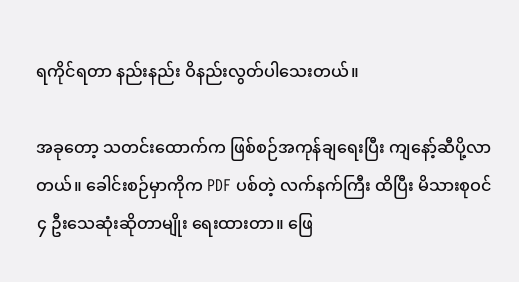ရကိုင်ရတာ နည်းနည်း ဝိနည်းလွတ်ပါသေးတယ်။

အခုတော့ သတင်းထောက်က ဖြစ်စဉ်အကုန်ချရေးပြီး ကျနော့်ဆီပို့လာတယ်။ ခေါင်းစဉ်မှာကိုက PDF ပစ်တဲ့ လက်နက်ကြီး ထိပြီး မိသားစုဝင် ၄ ဦးသေဆုံးဆိုတာမျိုး ရေးထားတာ။ ဖြေ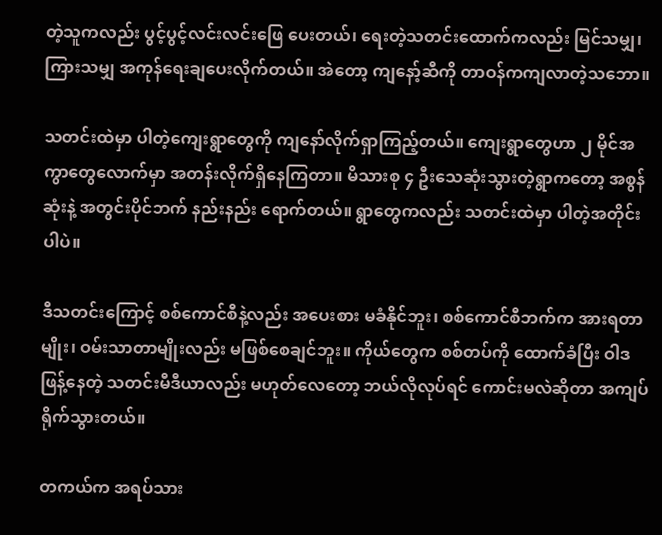တဲ့သူကလည်း ပွင့်ပွင့်လင်းလင်းဖြေ ပေးတယ်၊ ရေးတဲ့သတင်းထောက်ကလည်း မြင်သမျှ၊ ကြားသမျှ အကုန်ရေးချပေးလိုက်တယ်။ အဲတော့ ကျနော့်ဆီကို တာဝန်ကကျလာတဲ့သဘော။

သတင်းထဲမှာ ပါတဲ့ကျေးရွာတွေကို ကျနော်လိုက်ရှာကြည့်တယ်။ ကျေးရွာတွေဟာ ၂ မိုင်အကွာတွေလောက်မှာ အတန်းလိုက်ရှိနေကြတာ။ မိသားစု ၄ ဦးသေဆုံးသွားတဲ့ရွာကတော့ အစွန်ဆုံးနဲ့ အတွင်းပိုင်ဘက် နည်းနည်း ရောက်တယ်။ ရွာတွေကလည်း သတင်းထဲမှာ ပါတဲ့အတိုင်းပါပဲ။

ဒီသတင်းကြောင့် စစ်ကောင်စီနဲ့လည်း အပေးစား မခံနိုင်ဘူး၊ စစ်ကောင်စီဘက်က အားရတာမျိုး၊ ဝမ်းသာတာမျိုးလည်း မဖြစ်စေချင်ဘူး။ ကိုယ်တွေက စစ်တပ်ကို ထောက်ခံပြီး ဝါဒဖြန့်နေတဲ့ သတင်းမီဒီယာလည်း မဟုတ်လေတော့ ဘယ်လိုလုပ်ရင် ကောင်းမလဲဆိုတာ အကျပ်ရိုက်သွားတယ်။

တကယ်က အရပ်သား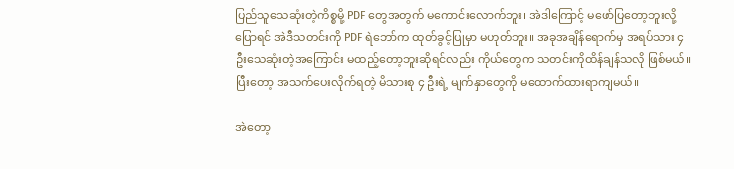ပြည်သူသေဆုံးတဲ့ကိစ္စမို့ PDF တွေအတွက် မကောင်းလောက်ဘူး၊ အဲဒါကြောင့် မဖော်ပြတော့ဘူးလို့ ပြောရင် အဲဒီသတင်းကို PDF ရဲဘော်က ထုတ်ခွင့်ပြုမှာ မဟုတ်ဘူး။ အခုအချိန်ရောက်မှ အရပ်သား ၄ ဦးသေဆုံးတဲ့အကြောင်း မထည့်တော့ဘူးဆိုရင်လည်း ကိုယ်တွေက သတင်းကိုထိန်ချန်သလို ဖြစ်မယ်။ ပြီးတော့ အသက်ပေးလိုက်ရတဲ့ မိသားစု ၄ ဦးရဲ့ မျက်နှာတွေကို မထောက်ထားရာကျမယ်။

အဲတော့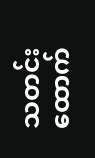သတင်းထောက်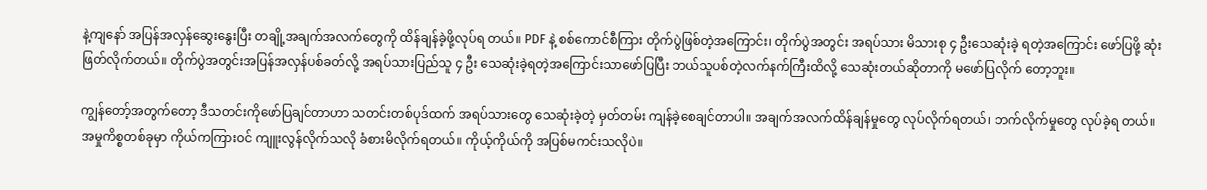နဲ့ကျနော် အပြန်အလှန်ဆွေးနွေးပြီး တချို့အချက်အလက်တွေကို ထိန်ချန်ခဲ့ဖို့လုပ်ရ တယ်။ PDF နဲ့ စစ်ကောင်စီကြား တိုက်ပွဲဖြစ်တဲ့အကြောင်း၊ တိုက်ပွဲအတွင်း အရပ်သား မိသားစု ၄ ဦးသေဆုံးခဲ့ ရတဲ့အကြောင်း ဖော်ပြဖို့ ဆုံးဖြတ်လိုက်တယ်။ တိုက်ပွဲအတွင်းအပြန်အလှန်ပစ်ခတ်လို့ အရပ်သားပြည်သူ ၄ ဦး သေဆုံးခဲ့ရတဲ့အကြောင်းသာဖော်ပြပြီး ဘယ်သူပစ်တဲ့လက်နက်ကြီးထိလို့ သေဆုံးတယ်ဆိုတာကို မဖော်ပြလိုက် တော့ဘူး။

ကျွန်တော့်အတွက်တော့ ဒီသတင်းကိုဖော်ပြချင်တာဟာ သတင်းတစ်ပုဒ်ထက် အရပ်သားတွေ သေဆုံးခဲ့တဲ့ မှတ်တမ်း ကျန်ခဲ့စေချင်တာပါ။ အချက်အလက်ထိန်ချန်မှုတွေ လုပ်လိုက်ရတယ်၊ ဘက်လိုက်မှုတွေ လုပ်ခဲ့ရ တယ်။ အမှုကိစ္စတစ်ခုမှာ ကိုယ်ကကြားဝင် ကျူးလွန်လိုက်သလို ခံစားမိလိုက်ရတယ်။ ကိုယ့်ကိုယ်ကို အပြစ်မကင်းသလိုပဲ။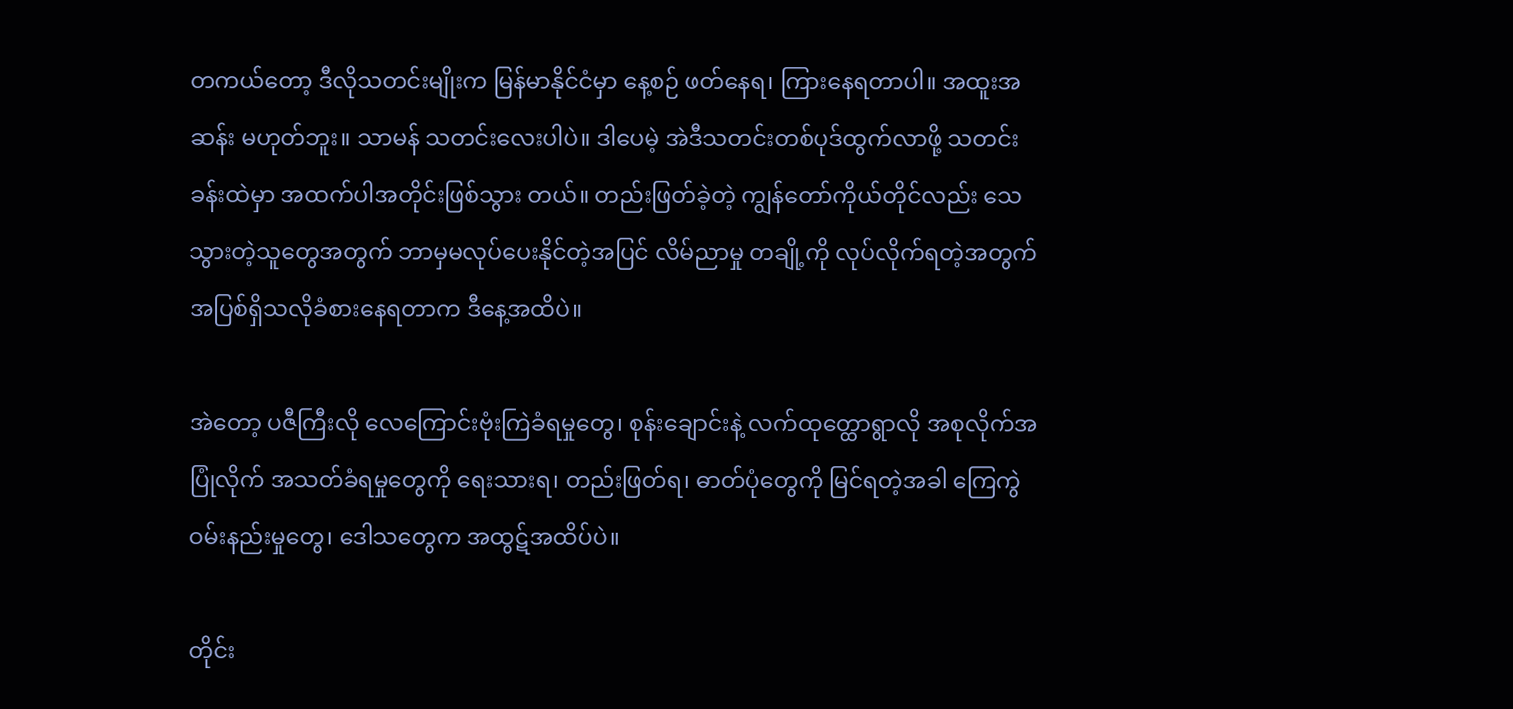တကယ်တော့ ဒီလိုသတင်းမျိုးက မြန်မာနိုင်ငံမှာ နေ့စဉ် ဖတ်နေရ၊ ကြားနေရတာပါ။ အထူးအဆန်း မဟုတ်ဘူး။ သာမန် သတင်းလေးပါပဲ။ ဒါပေမဲ့ အဲဒီသတင်းတစ်ပုဒ်ထွက်လာဖို့ သတင်းခန်းထဲမှာ အထက်ပါအတိုင်းဖြစ်သွား တယ်။ တည်းဖြတ်ခဲ့တဲ့ ကျွန်တော်ကိုယ်တိုင်လည်း သေသွားတဲ့သူတွေအတွက် ဘာမှမလုပ်ပေးနိုင်တဲ့အပြင် လိမ်ညာမှု တချို့ကို လုပ်လိုက်ရတဲ့အတွက် အပြစ်ရှိသလိုခံစားနေရတာက ဒီနေ့အထိပဲ။

အဲတော့ ပဇီကြီးလို လေကြောင်းဗုံးကြဲခံရမှုတွေ၊ စုန်းချောင်းနဲ့ လက်ထုတ္ထောရွာလို အစုလိုက်အပြုံလိုက် အသတ်ခံရမှုတွေကို ရေးသားရ၊ တည်းဖြတ်ရ၊ ဓာတ်ပုံတွေကို မြင်ရတဲ့အခါ ကြေကွဲဝမ်းနည်းမှုတွေ၊ ဒေါသတွေက အထွဋ်အထိပ်ပဲ။

တိုင်း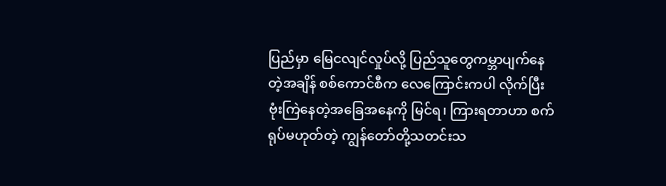ပြည်မှာ မြေငလျင်လှုပ်လို့ ပြည်သူတွေကမ္ဘာပျက်နေတဲ့အချိန် စစ်ကောင်စီက လေကြောင်းကပါ လိုက်ပြီး ဗုံးကြဲနေတဲ့အခြေအနေကို မြင်ရ၊ ကြားရတာဟာ စက်ရုပ်မဟုတ်တဲ့ ကျွန်တော်တို့သတင်းသ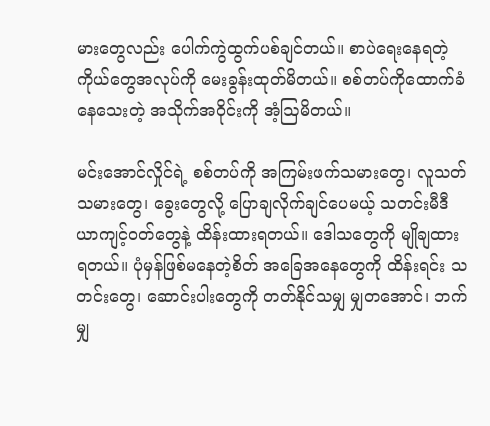မားတွေလည်း ပေါက်ကွဲထွက်ပစ်ချင်တယ်။ စာပဲရေးနေရတဲ့ကိုယ်တွေအလုပ်ကို မေးခွန်းထုတ်မိတယ်။ စစ်တပ်ကိုထောက်ခံ နေသေးတဲ့ အသိုက်အဝိုင်းကို အံ့ဩမိတယ်။

မင်းအောင်လှိုင်ရဲ့ စစ်တပ်ကို အကြမ်းဖက်သမားတွေ၊ လူသတ်သမားတွေ၊ ခွေးတွေလို့ ပြောချလိုက်ချင်ပေမယ့် သတင်းမီဒီယာကျင့်ဝတ်တွေနဲ့ ထိန်းထားရတယ်။ ဒေါသတွေကို မျိုချထားရတယ်။ ပုံမှန်ဖြစ်မနေတဲ့စိတ် အခြေအနေတွေကို ထိန်းရင်း သတင်းတွေ၊ ဆောင်းပါးတွေကို တတ်နိုင်သမျှ မျှတအောင်၊ ဘက်မျှ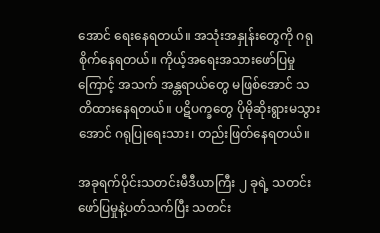အောင် ရေးနေရတယ်။ အသုံးအနှုန်းတွေကို ဂရုစိုက်နေရတယ်။ ကိုယ့်အရေးအသားဖော်ပြမှုကြောင့် အသက် အန္တရာယ်တွေ မဖြစ်အောင် သတိထားနေရတယ်။ ပဋိပက္ခတွေ ပိုမိုဆိုးရွားမသွားအောင် ဂရုပြုရေးသား၊ တည်းဖြတ်နေရတယ်။

အခုရက်ပိုင်းသတင်းမီဒီယာကြီး ၂ ခုရဲ့ သတင်းဖော်ပြမှုနဲ့ပတ်သက်ပြီး သတင်း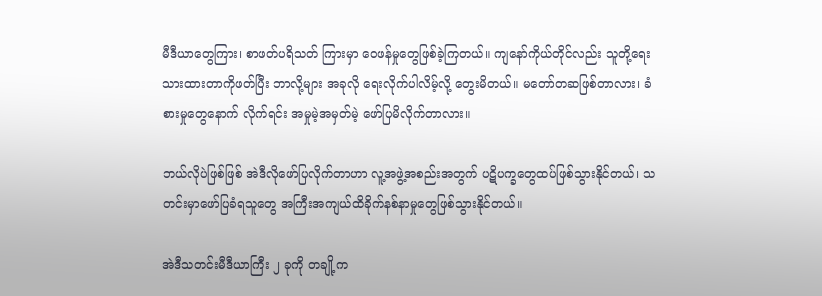မီဒီယာတွေကြား၊ စာဖတ်ပရိသတ် ကြားမှာ ဝေဖန်မှုတွေဖြစ်ခဲ့ကြတယ်။ ကျနော်ကိုယ်တိုင်လည်း သူတို့ရေးသားထားတာကိုဖတ်ပြီး ဘာလို့များ အခုလို ရေးလိုက်ပါလိမ့်လို့ တွေးမိတယ်။ မတော်တဆဖြစ်တာလား၊ ခံစားမှုတွေနောက် လိုက်ရင်း အမှုမဲ့အမှတ်မဲ့ ဖော်ပြမိလိုက်တာလား။

ဘယ်လိုပဲဖြစ်ဖြစ် အဲဒီလိုဖော်ပြလိုက်တာဟာ လူ့အဖွဲ့အစည်းအတွက် ပဋိပက္ခတွေထပ်ဖြစ်သွားနိုင်တယ်၊ သတင်းမှာဖော်ပြခံရသူတွေ အကြီးအကျယ်ထိခိုက်နစ်နာမှုတွေဖြစ်သွားနိုင်တယ်။

အဲဒီသတင်းမီဒီယာကြီး ၂ ခုကို တချို့က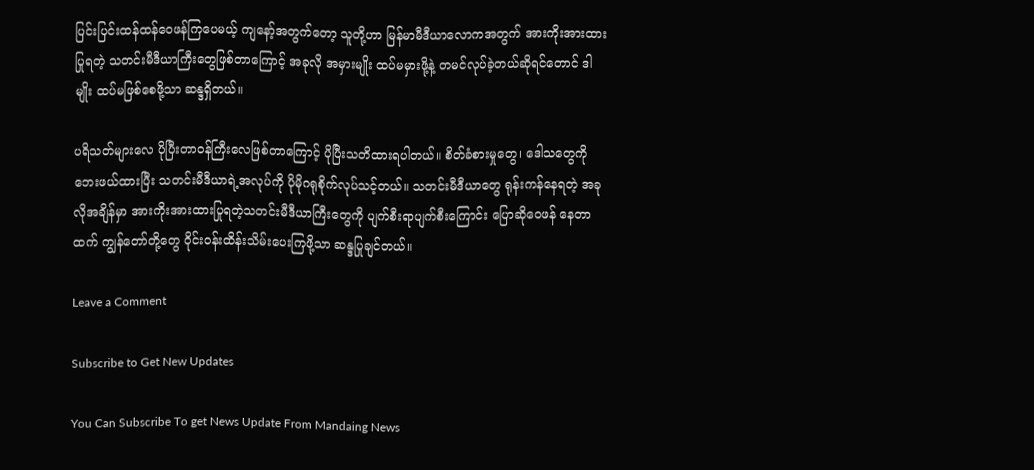ပြင်းပြင်းထန်ထန်ဝေဖန်ကြပေမယ့် ကျနော့်အတွက်တော့ သူတို့ဟာ မြန်မာမီဒီယာလောကအတွက် အားကိုးအားထားပြုရတဲ့ သတင်းမီဒီယာကြီးတွေဖြစ်တာကြောင့် အခုလို အမှားမျိုး ထပ်မမှားဖို့နဲ့ တမင်လုပ်ခဲ့တယ်ဆိုရင်တောင် ဒါမျိုး ထပ်မဖြစ်စေဖို့သာ ဆန္ဒရှိတယ်။

ပရိသတ်များလေ ပိုပြီးတာဝန်ကြီးလေဖြစ်တာကြောင့် ပိုပြီးသတိထားရပါတယ်။ စိတ်ခံစားမှုတွေ၊ ဒေါသတွေကို ဘေးဖယ်ထားပြီး သတင်းမီဒီယာရဲ့အလုပ်ကို ပိုမိုဂရုစိုက်လုပ်သင့်တယ်။ သတင်းမီဒီယာတွေ ရုန်းကန်နေရတဲ့ အခုလိုအချိန်မှာ အားကိုးအားထားပြုရတဲ့သတင်းမီဒီယာကြီးတွေကို ပျက်စီးရာပျက်စီးကြောင်း ပြောဆိုဝေဖန် နေတာထက် ကျွန်တော်တို့တွေ ဝိုင်းဝန်းထိန်းသိမ်းပေးကြဖို့သာ ဆန္ဒပြုချင်တယ်။

Leave a Comment

Subscribe to Get New Updates

You Can Subscribe To get News Update From Mandaing News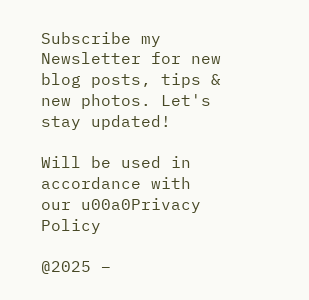Subscribe my Newsletter for new blog posts, tips & new photos. Let's stay updated!

Will be used in accordance with our u00a0Privacy Policy

@2025 –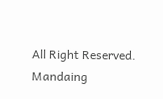All Right Reserved. Mandaing